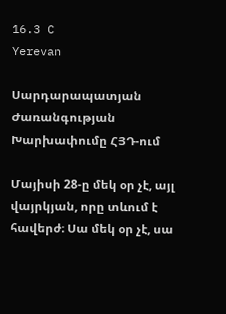16.3 C
Yerevan

Սարդարապատյան Ժառանգության Խարխափումը ՀՅԴ-ում

Մայիսի 28‑ը մեկ օր չէ, այլ վայրկյան, որը տևում է հավերժ։ Սա մեկ օր չէ, սա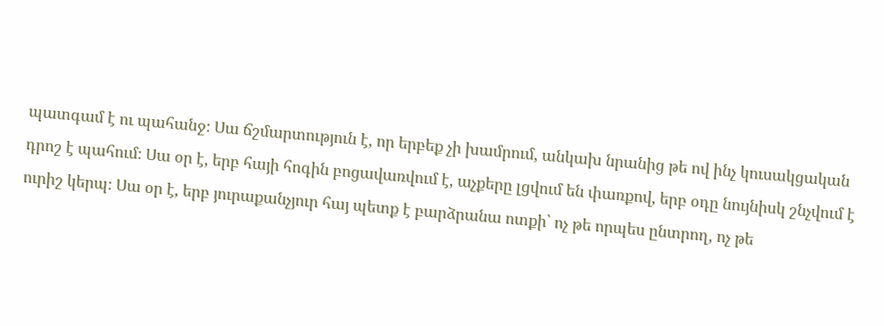պատգամ է ու պահանջ։ Սա ճշմարտություն է, որ երբեք չի խամրում, անկախ նրանից թե ով ինչ կուսակցական դրոշ է պահում։ Սա օր է, երբ հայի հոգին բոցավառվում է, աչքերը լցվում են փառքով, երբ օդը նույնիսկ շնչվում է ուրիշ կերպ։ Սա օր է, երբ յուրաքանչյուր հայ պետք է բարձրանա ոտքի՝ ոչ թե որպես ընտրող, ոչ թե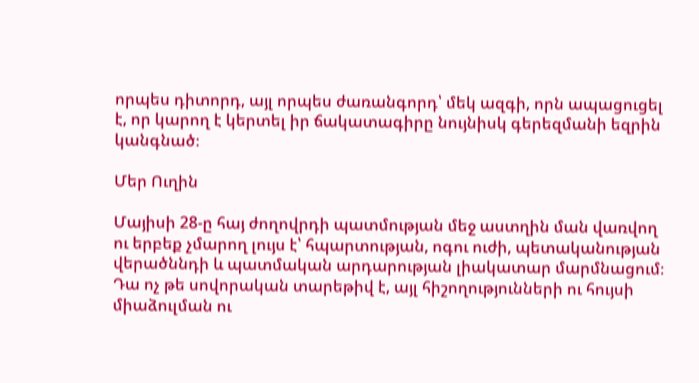որպես դիտորդ, այլ որպես ժառանգորդ՝ մեկ ազգի, որն ապացուցել է, որ կարող է կերտել իր ճակատագիրը նույնիսկ գերեզմանի եզրին կանգնած։

Մեր Ուղին

Մայիսի 28‑ը հայ ժողովրդի պատմության մեջ աստղին ման վառվող ու երբեք չմարող լույս է՝ հպարտության, ոգու ուժի, պետականության վերածննդի և պատմական արդարության լիակատար մարմնացում։ Դա ոչ թե սովորական տարեթիվ է, այլ հիշողությունների ու հույսի միաձուլման ու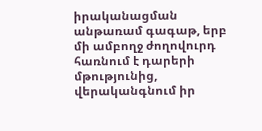իրականացման անթառամ գագաթ, երբ մի ամբողջ ժողովուրդ հառնում է դարերի մթությունից, վերականգնում իր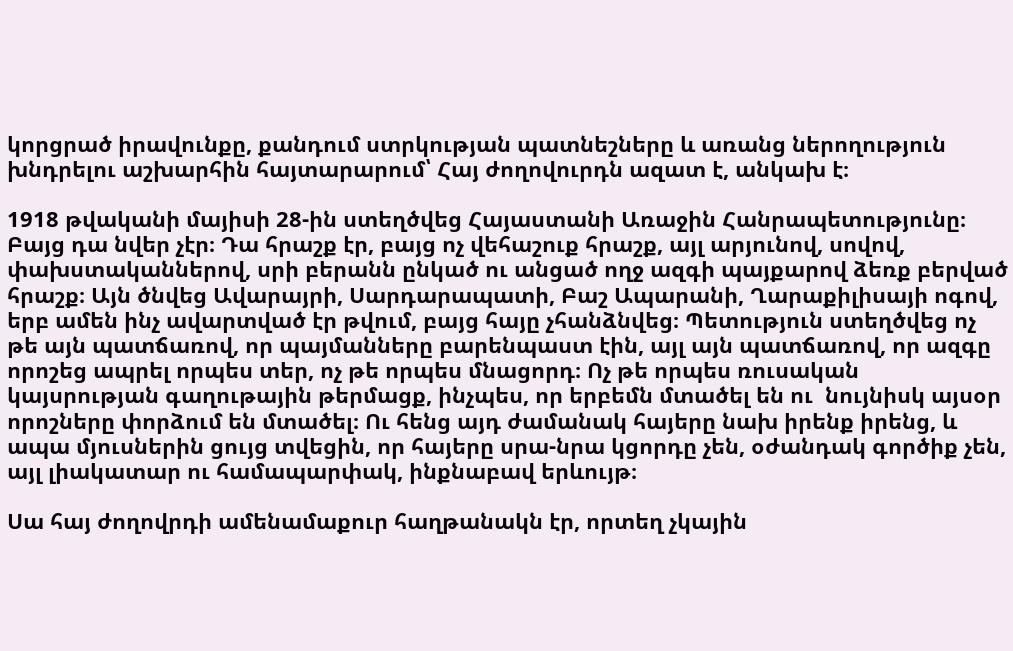կորցրած իրավունքը, քանդում ստրկության պատնեշները և առանց ներողություն խնդրելու աշխարհին հայտարարում՝ Հայ ժողովուրդն ազատ է, անկախ է։

1918 թվականի մայիսի 28-ին ստեղծվեց Հայաստանի Առաջին Հանրապետությունը։ Բայց դա նվեր չէր։ Դա հրաշք էր, բայց ոչ վեհաշուք հրաշք, այլ արյունով, սովով, փախստականներով, սրի բերանն ընկած ու անցած ողջ ազգի պայքարով ձեռք բերված հրաշք։ Այն ծնվեց Ավարայրի, Սարդարապատի, Բաշ Ապարանի, Ղարաքիլիսայի ոգով, երբ ամեն ինչ ավարտված էր թվում, բայց հայը չհանձնվեց։ Պետություն ստեղծվեց ոչ թե այն պատճառով, որ պայմանները բարենպաստ էին, այլ այն պատճառով, որ ազգը որոշեց ապրել որպես տեր, ոչ թե որպես մնացորդ։ Ոչ թե որպես ռուսական կայսրության գաղութային թերմացք, ինչպես, որ երբեմն մտածել են ու  նույնիսկ այսօր որոշները փորձում են մտածել։ Ու հենց այդ ժամանակ հայերը նախ իրենք իրենց, և ապա մյուսներին ցույց տվեցին, որ հայերը սրա-նրա կցորդը չեն, օժանդակ գործիք չեն, այլ լիակատար ու համապարփակ, ինքնաբավ երևույթ։

Սա հայ ժողովրդի ամենամաքուր հաղթանակն էր, որտեղ չկային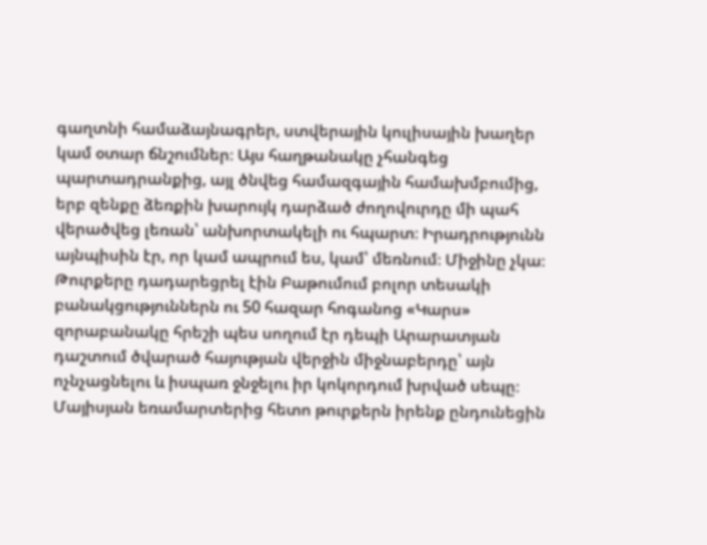գաղտնի համաձայնագրեր, ստվերային կուլիսային խաղեր կամ օտար ճնշումներ։ Այս հաղթանակը չհանգեց պարտադրանքից, այլ ծնվեց համազգային համախմբումից, երբ զենքը ձեռքին խարույկ դարձած ժողովուրդը մի պահ վերածվեց լեռան՝ անխորտակելի ու հպարտ։ Իրադրությունն այնպիսին էր, որ կամ ապրում ես, կամ՝ մեռնում։ Միջինը չկա։ Թուրքերը դադարեցրել էին Բաթումում բոլոր տեսակի բանակցություններն ու 50 հազար հոգանոց «Կարս» զորաբանակը հրեշի պես սողում էր դեպի Արարատյան դաշտում ծվարած հայության վերջին միջնաբերդը՝ այն ոչնչացնելու և իսպառ ջնջելու իր կոկորդում խրված սեպը։ Մայիսյան եռամարտերից հետո թուրքերն իրենք ընդունեցին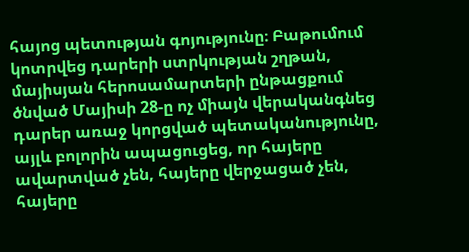հայոց պետության գոյությունը։ Բաթումում կոտրվեց դարերի ստրկության շղթան, մայիսյան հերոսամարտերի ընթացքում ծնված Մայիսի 28‑ը ոչ միայն վերականգնեց դարեր առաջ կորցված պետականությունը, այլև բոլորին ապացուցեց, որ հայերը ավարտված չեն, հայերը վերջացած չեն, հայերը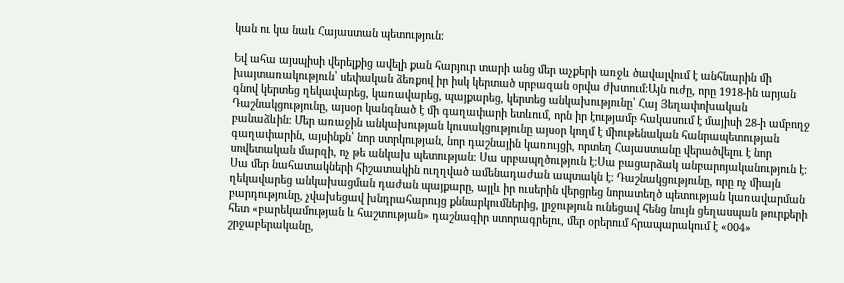կան ու կա նաև Հայաստան պետություն։

Եվ ահա այսպիսի վերելքից ավելի քան հարյուր տարի անց մեր աչքերի առջև ծավալվում է անհնարին մի խայտառակություն՝ սեփական ձեռքով իր իսկ կերտած սրբազան օրվա ժխտում։Այն ուժը, որը 1918-ին արյան գնով կերտեց ղեկավարեց, կառավարեց, պայքարեց, կերտեց անկախությունը՝ Հայ Յեղափոխական Դաշնակցությունը, այսօր կանգնած է մի գաղափարի ետևում, որն իր էությամբ հակասում է մայիսի 28‑ի ամբողջ բանաձևին։ Մեր առաջին անկախության կուսակցությունը այսօր կողմ է միութենական հանրապետության գաղափարին, այսինքն՝ նոր ստրկության, նոր դաշնային կառույցի, որտեղ Հայաստանը վերածվելու է նոր սովետական մարզի, ոչ թե անկախ պետության։ Սա սրբապղծություն է։Սա բացարձակ անբարոյականություն է։ Սա մեր նահատակների հիշատակին ուղղված ամենադաժան ապտակն է։ Դաշնակցությունը, որը ոչ միայն ղեկավարեց անկախացման դաժան պայքարը, այլև իր ուսերին վերցրեց նորատեղծ պետության կառավարման բարդությունը, չվախեցավ խնդրահարույց քննարկումներից, լրջություն ունեցավ հենց նույն ցեղասպան թուրքերի հետ «բարեկամության և հաշտության» դաշնագիր ստորագրելու, մեր օրերում հրապարակում է «004» շրջաբերականը,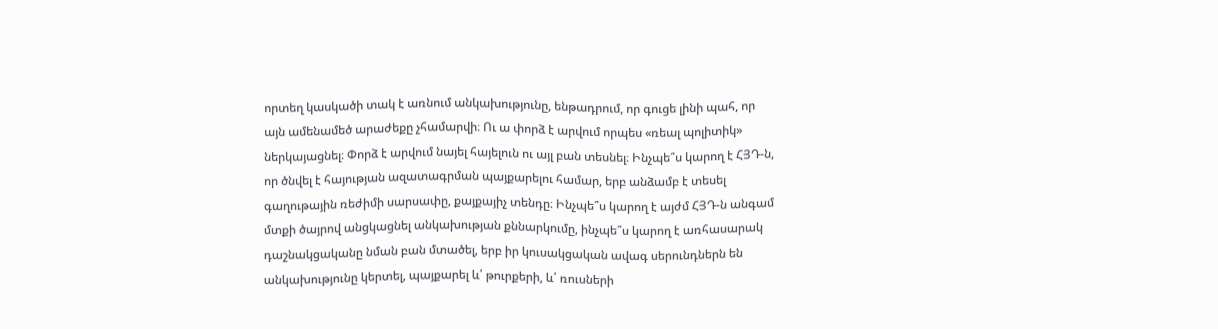որտեղ կասկածի տակ է առնում անկախությունը, ենթադրում, որ գուցե լինի պահ, որ այն ամենամեծ արաժեքը չհամարվի։ Ու ա փորձ է արվում որպես «ռեալ պոլիտիկ» ներկայացնել։ Փորձ է արվում նայել հայելուն ու այլ բան տեսնել։ Ինչպե՞ս կարող է ՀՅԴ‑ն, որ ծնվել է հայության ազատագրման պայքարելու համար, երբ անձամբ է տեսել գաղութային ռեժիմի սարսափը, քայքայիչ տենդը։ Ինչպե՞ս կարող է այժմ ՀՅԴ‑ն անգամ մտքի ծայրով անցկացնել անկախության քննարկումը, ինչպե՞ս կարող է առհասարակ դաշնակցականը նման բան մտածել, երբ իր կուսակցական ավագ սերունդներն են անկախությունը կերտել, պայքարել և՛ թուրքերի, և՛ ռուսների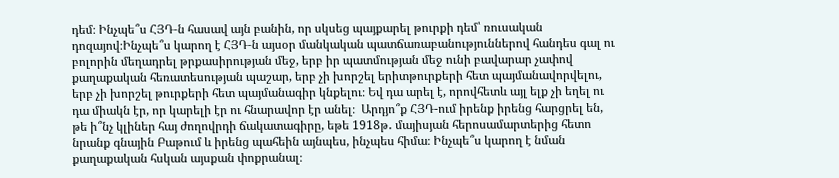դեմ։ Ինչպե՞ս ՀՅԴ‑ն հասավ այն բանին, որ սկսեց պայքարել թուրքի դեմ՝ ռուսական դոզայով։Ինչպե՞ս կարող է ՀՅԴ‑ն այսօր մանկական պատճառաբանություններով հանդես գալ ու բոլորին մեղադրել թրքասիրության մեջ, երբ իր պատմության մեջ ունի բավարար չափով քաղաքական հեռատեսության պաշար, երբ չի խորշել երիտթուրքերի հետ պայմանավորվելու, երբ չի խորշել թուրքերի հետ պայմանագիր կնքելու։ Եվ դա արել է, որովհետև այլ ելք չի եղել ու դա միակն էր, որ կարելի էր ու հնարավոր էր անել։  Արդյո՞ք ՀՅԴ-ում իրենք իրենց հարցրել են, թե ի՞նչ կլիներ հայ ժողովրդի ճակատագիրը, եթե 1918թ․ մայիսյան հերոսամարտերից հետո նրանք գնային Բաթում և իրենց պահեին այնպես, ինչպես հիմա։ Ինչպե՞ս կարող է նման քաղաքական հսկան այսքան փոքրանալ։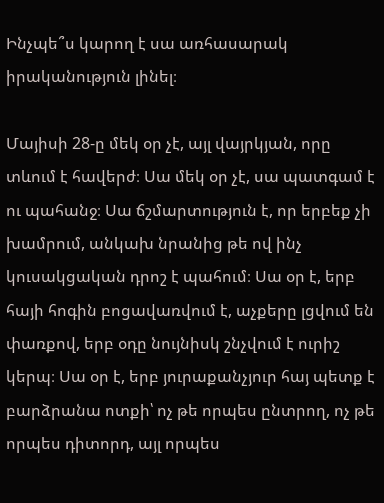Ինչպե՞ս կարող է սա առհասարակ իրականություն լինել։

Մայիսի 28‑ը մեկ օր չէ, այլ վայրկյան, որը տևում է հավերժ։ Սա մեկ օր չէ, սա պատգամ է ու պահանջ։ Սա ճշմարտություն է, որ երբեք չի խամրում, անկախ նրանից թե ով ինչ կուսակցական դրոշ է պահում։ Սա օր է, երբ հայի հոգին բոցավառվում է, աչքերը լցվում են փառքով, երբ օդը նույնիսկ շնչվում է ուրիշ կերպ։ Սա օր է, երբ յուրաքանչյուր հայ պետք է բարձրանա ոտքի՝ ոչ թե որպես ընտրող, ոչ թե որպես դիտորդ, այլ որպես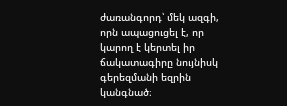ժառանգորդ՝ մեկ ազգի, որն ապացուցել է, որ կարող է կերտել իր ճակատագիրը նույնիսկ գերեզմանի եզրին կանգնած։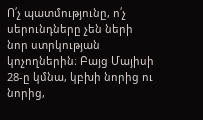Ո՛չ պատմությունը, ո՛չ սերունդները չեն ների նոր ստրկության կոչողներին։ Բայց Մայիսի 28‑ը կմնա, կբխի նորից ու նորից,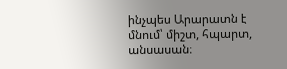ինչպես Արարատն է մնում՝ միշտ, հպարտ, անսասան։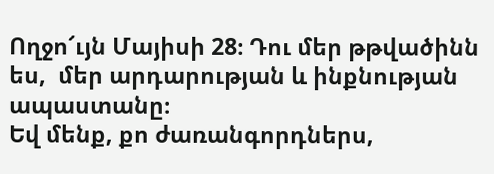Ողջո՜ւյն Մայիսի 28։ Դու մեր թթվածինն ես,  մեր արդարության և ինքնության ապաստանը։
Եվ մենք, քո ժառանգորդներս,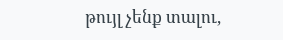թույլ չենք տալու,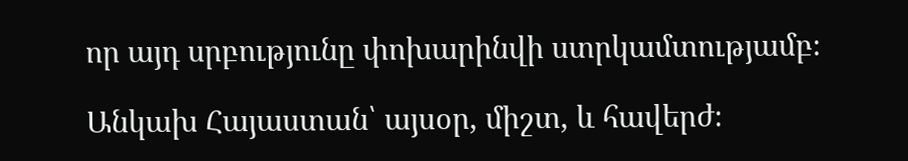որ այդ սրբությունը փոխարինվի ստրկամտությամբ։

Անկախ Հայաստան՝ այսօր, միշտ, և հավերժ։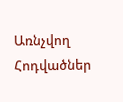Առնչվող Հոդվածներ